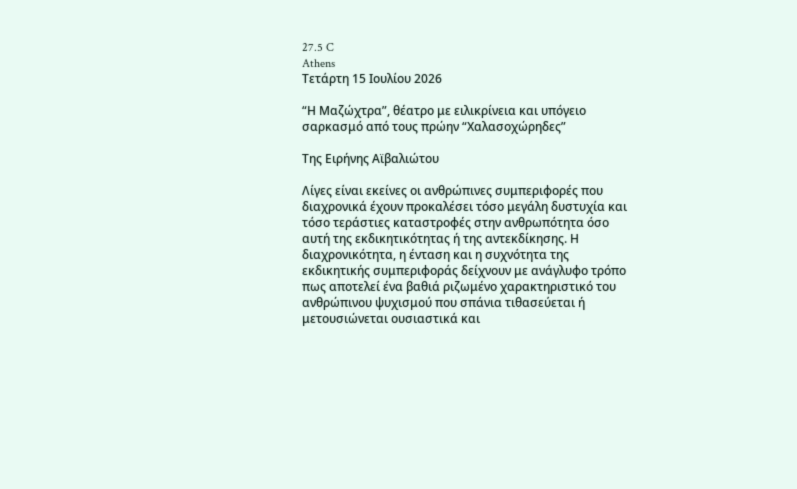27.5 C
Athens
Τετάρτη 15 Ιουλίου 2026

“Η Μαζώχτρα”, θέατρο με ειλικρίνεια και υπόγειο σαρκασμό από τους πρώην “Χαλασοχώρηδες”

Της Ειρήνης Αϊβαλιώτου

Λίγες είναι εκείνες οι ανθρώπινες συμπεριφορές που διαχρονικά έχουν προκαλέσει τόσο μεγάλη δυστυχία και τόσο τεράστιες καταστροφές στην ανθρωπότητα όσο αυτή της εκδικητικότητας ή της αντεκδίκησης. Η διαχρονικότητα, η ένταση και η συχνότητα της εκδικητικής συμπεριφοράς δείχνουν με ανάγλυφο τρόπο πως αποτελεί ένα βαθιά ριζωμένο χαρακτηριστικό του ανθρώπινου ψυχισμού που σπάνια τιθασεύεται ή μετουσιώνεται ουσιαστικά και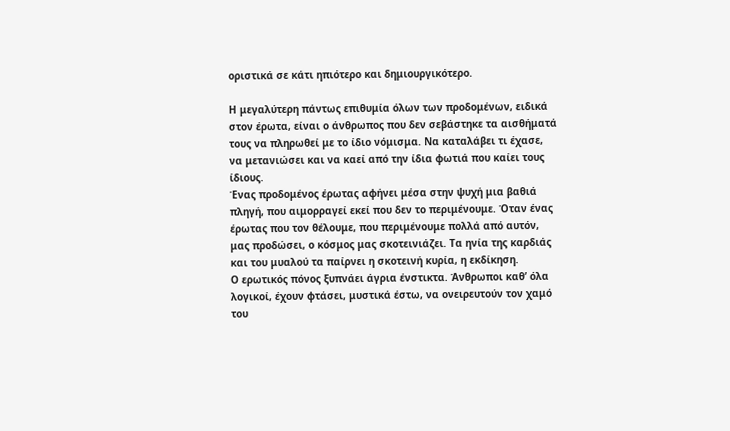οριστικά σε κάτι ηπιότερο και δημιουργικότερο.

Η μεγαλύτερη πάντως επιθυμία όλων των προδομένων, ειδικά στον έρωτα, είναι ο άνθρωπος που δεν σεβάστηκε τα αισθήματά τους να πληρωθεί με το ίδιο νόμισμα. Να καταλάβει τι έχασε, να μετανιώσει και να καεί από την ίδια φωτιά που καίει τους ίδιους.
Ένας προδομένος έρωτας αφήνει μέσα στην ψυχή μια βαθιά πληγή, που αιμορραγεί εκεί που δεν το περιμένουμε. Όταν ένας έρωτας που τον θέλουμε, που περιμένουμε πολλά από αυτόν, μας προδώσει, ο κόσμος μας σκοτεινιάζει. Τα ηνία της καρδιάς και του μυαλού τα παίρνει η σκοτεινή κυρία, η εκδίκηση.
Ο ερωτικός πόνος ξυπνάει άγρια ένστικτα. Άνθρωποι καθ’ όλα λογικοί, έχουν φτάσει, μυστικά έστω, να ονειρευτούν τον χαμό του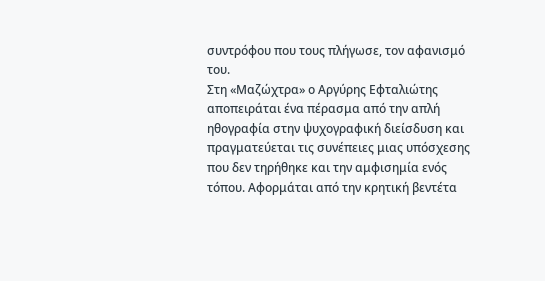συντρόφου που τους πλήγωσε, τον αφανισμό του.
Στη «Μαζώχτρα» ο Αργύρης Εφταλιώτης αποπειράται ένα πέρασμα από την απλή ηθογραφία στην ψυχογραφική διείσδυση και πραγματεύεται τις συνέπειες μιας υπόσχεσης που δεν τηρήθηκε και την αμφισημία ενός τόπου. Αφορμάται από την κρητική βεντέτα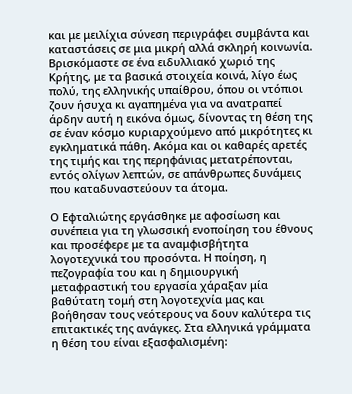και με μειλίχια σύνεση περιγράφει συμβάντα και καταστάσεις σε μια μικρή αλλά σκληρή κοινωνία. Βρισκόμαστε σε ένα ειδυλλιακό χωριό της Κρήτης, με τα βασικά στοιχεία κοινά, λίγο έως πολύ, της ελληνικής υπαίθρου, όπου οι ντόπιοι ζουν ήσυχα κι αγαπημένα για να ανατραπεί άρδην αυτή η εικόνα όμως, δίνοντας τη θέση της σε έναν κόσμο κυριαρχούμενο από μικρότητες κι εγκληματικά πάθη. Ακόμα και οι καθαρές αρετές της τιμής και της περηφάνιας μετατρέπονται, εντός ολίγων λεπτών, σε απάνθρωπες δυνάμεις που καταδυναστεύουν τα άτομα.

Ο Εφταλιώτης εργάσθηκε με αφοσίωση και συνέπεια για τη γλωσσική ενοποίηση του έθνους και προσέφερε με τα αναμφισβήτητα λογοτεχνικά του προσόντα. Η ποίηση, η πεζογραφία του και η δημιουργική μεταφραστική του εργασία χάραξαν μία βαθύτατη τομή στη λογοτεχνία μας και βοήθησαν τους νεότερους να δουν καλύτερα τις επιτακτικές της ανάγκες. Στα ελληνικά γράμματα η θέση του είναι εξασφαλισμένη: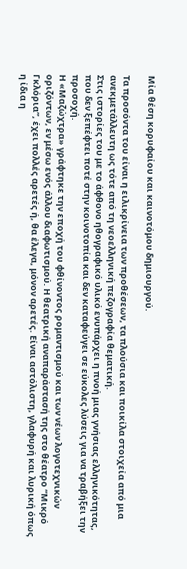Μία θέση κορυφαίου και καινοτόμου δημιουργού.

Τα προσόντα του είναι η ειλικρίνεια των προθέσεων, τα πλούσια και ποικίλα στοιχεία από μια ανεκμετάλλευτη ως τότε από τη νεοελληνική πεζογραφία θεματική.
Στις ιστορίες του με το άφθονο ηθογραφικό υλικό ενυπάρχει η πνοή μιας γνήσιας ελληνικότητας, που δεν ξεπέφτει ποτέ στην κοινοτοπία και δεν καταφεύγει σε εύκολες λύσεις για να τραβήξει την προσοχή.
Η «Μαζώχτρα» γράφτηκε την εποχή του φθίνοντος ρομαντισμού και των νέων λογοτεχνικών οριζόντων, εν μέσω ενός άλλου διαφωτισμού. Η θεατρική αναπαράστασή της στο θέατρο “Μικρό Γκλόρια”, έχει πολλές αρετές ή, θα έλεγα, μόνον αρετές. Είναι αστόλιστη, γλαφυρή και λυρική όπως η ίδια η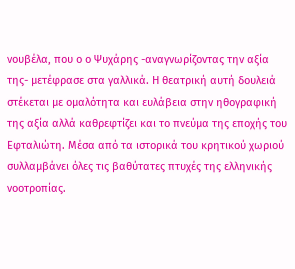νουβέλα, που ο ο Ψυχάρης -αναγνωρίζοντας την αξία της- μετέφρασε στα γαλλικά. Η θεατρική αυτή δουλειά στέκεται με ομαλότητα και ευλάβεια στην ηθογραφική της αξία αλλά καθρεφτίζει και το πνεύμα της εποχής του Εφταλιώτη. Μέσα από τα ιστορικά του κρητικού χωριού συλλαμβάνει όλες τις βαθύτατες πτυχές της ελληνικής νοοτροπίας.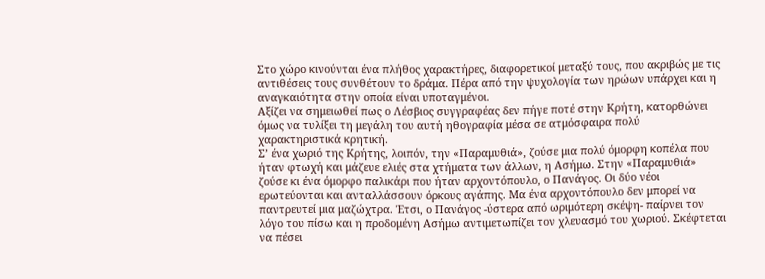Στο χώρο κινούνται ένα πλήθος χαρακτήρες, διαφορετικοί μεταξύ τους, που ακριβώς με τις αντιθέσεις τους συνθέτουν το δράμα. Πέρα από την ψυχολογία των ηρώων υπάρχει και η αναγκαιότητα στην οποία είναι υποταγμένοι.
Αξίζει να σημειωθεί πως ο Λέσβιος συγγραφέας δεν πήγε ποτέ στην Κρήτη, κατορθώνει όμως να τυλίξει τη μεγάλη του αυτή ηθογραφία μέσα σε ατμόσφαιρα πολύ χαρακτηριστικά κρητική.
Σ’ ένα χωριό της Κρήτης, λοιπόν, την «Παραμυθιά», ζούσε μια πολύ όμορφη κοπέλα που ήταν φτωχή και μάζευε ελιές στα χτήματα των άλλων, η Ασήμω. Στην «Παραμυθιά» ζούσε κι ένα όμορφο παλικάρι που ήταν αρχοντόπουλο, ο Πανάγος. Οι δύο νέοι ερωτεύονται και ανταλλάσσουν όρκους αγάπης. Μα ένα αρχοντόπουλο δεν μπορεί να παντρευτεί μια μαζώχτρα. Έτσι, ο Πανάγος -ύστερα από ωριμότερη σκέψη- παίρνει τον λόγο του πίσω και η προδομένη Ασήμω αντιμετωπίζει τον χλευασμό του χωριού. Σκέφτεται να πέσει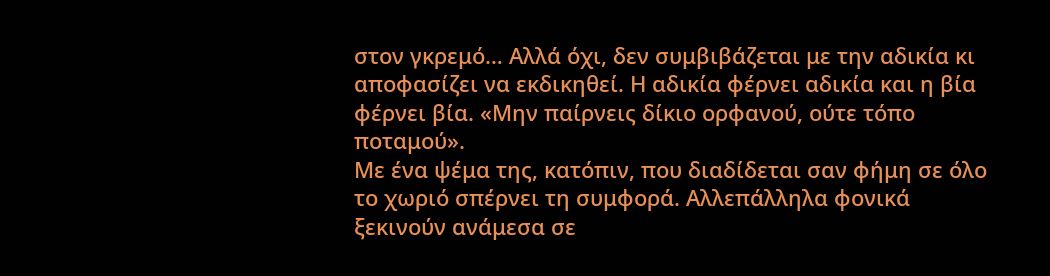στον γκρεμό… Αλλά όχι, δεν συμβιβάζεται με την αδικία κι αποφασίζει να εκδικηθεί. Η αδικία φέρνει αδικία και η βία φέρνει βία. «Μην παίρνεις δίκιο ορφανού, ούτε τόπο ποταμού».
Με ένα ψέμα της, κατόπιν, που διαδίδεται σαν φήμη σε όλο το χωριό σπέρνει τη συμφορά. Αλλεπάλληλα φονικά ξεκινούν ανάμεσα σε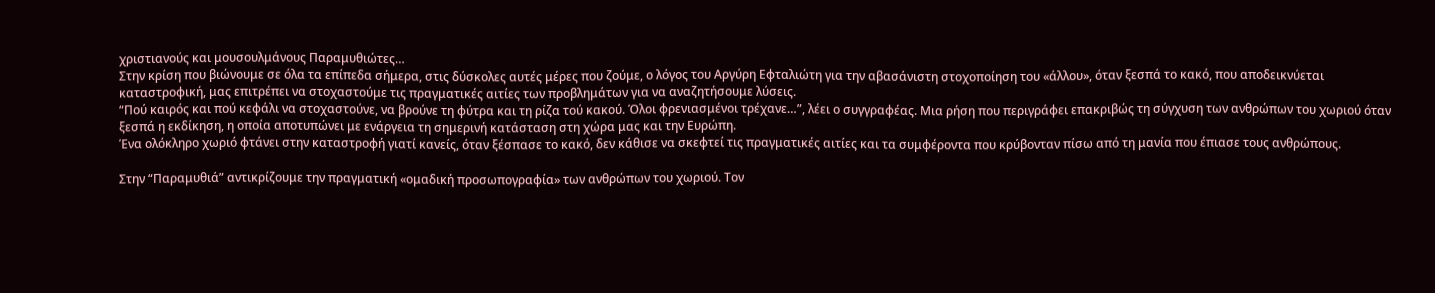χριστιανούς και μουσουλμάνους Παραμυθιώτες…
Στην κρίση που βιώνουμε σε όλα τα επίπεδα σήμερα, στις δύσκολες αυτές μέρες που ζούμε, ο λόγος του Αργύρη Εφταλιώτη για την αβασάνιστη στοχοποίηση του «άλλου», όταν ξεσπά το κακό, που αποδεικνύεται καταστροφική, μας επιτρέπει να στοχαστούμε τις πραγματικές αιτίες των προβλημάτων για να αναζητήσουμε λύσεις.
“Πού καιρός και πού κεφάλι να στοχαστούνε, να βρούνε τη φύτρα και τη ρίζα τού κακού. Όλοι φρενιασμένοι τρέχανε…”, λέει ο συγγραφέας. Μια ρήση που περιγράφει επακριβώς τη σύγχυση των ανθρώπων του χωριού όταν ξεσπά η εκδίκηση, η οποία αποτυπώνει με ενάργεια τη σημερινή κατάσταση στη χώρα μας και την Ευρώπη.
Ένα ολόκληρο χωριό φτάνει στην καταστροφή γιατί κανείς, όταν ξέσπασε το κακό, δεν κάθισε να σκεφτεί τις πραγματικές αιτίες και τα συμφέροντα που κρύβονταν πίσω από τη μανία που έπιασε τους ανθρώπους.

Στην “Παραμυθιά” αντικρίζουμε την πραγματική «ομαδική προσωπογραφία» των ανθρώπων του χωριού. Τον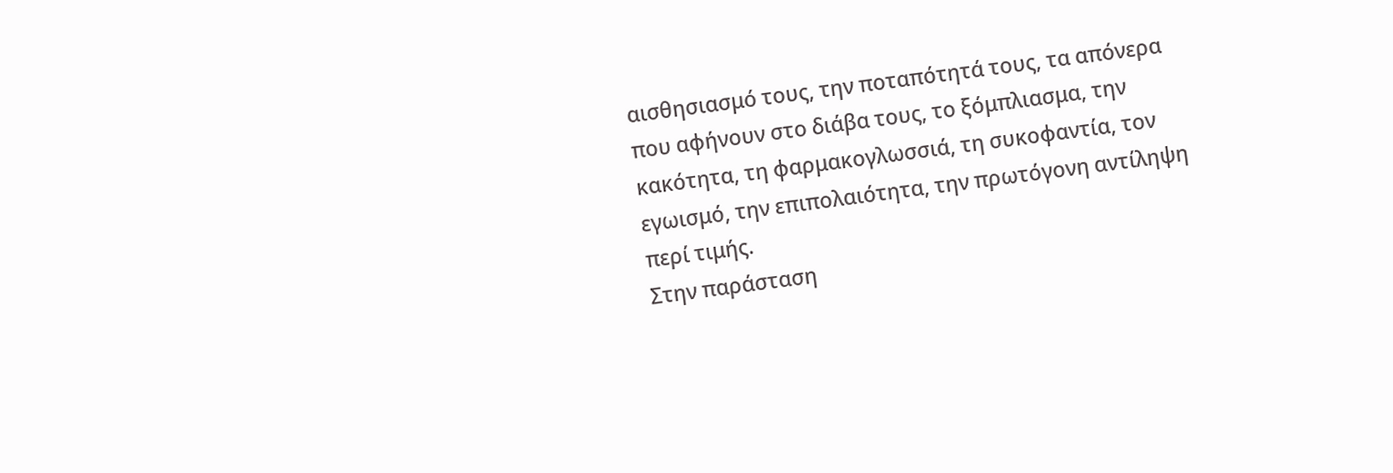αισθησιασμό τους, την ποταπότητά τους, τα απόνερα που αφήνουν στο διάβα τους, το ξόμπλιασμα, την κακότητα, τη φαρμακογλωσσιά, τη συκοφαντία, τον εγωισμό, την επιπολαιότητα, την πρωτόγονη αντίληψη περί τιμής.
Στην παράσταση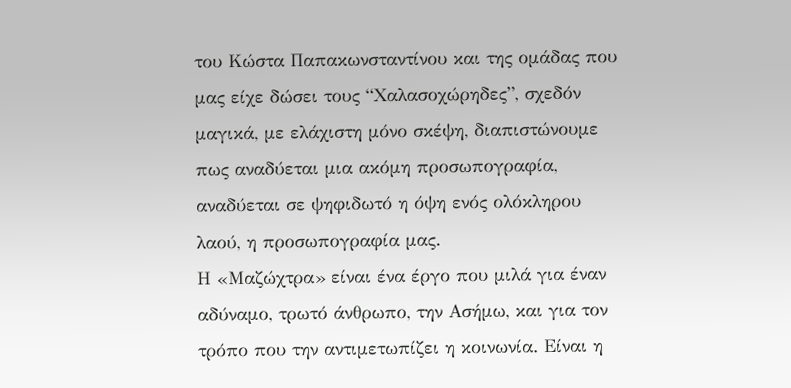του Κώστα Παπακωνσταντίνου και της ομάδας που μας είχε δώσει τους “Χαλασοχώρηδες”, σχεδόν μαγικά, με ελάχιστη μόνο σκέψη, διαπιστώνουμε πως αναδύεται μια ακόμη προσωπογραφία, αναδύεται σε ψηφιδωτό η όψη ενός ολόκληρου λαού, η προσωπογραφία μας.
Η «Μαζώχτρα» είναι ένα έργο που μιλά για έναν αδύναμο, τρωτό άνθρωπο, την Ασήμω, και για τον τρόπο που την αντιμετωπίζει η κοινωνία. Είναι η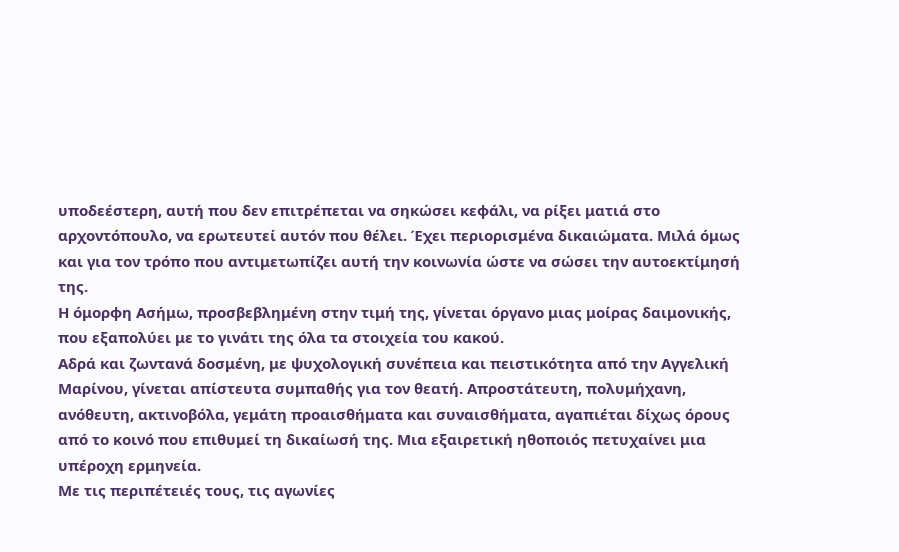υποδεέστερη, αυτή που δεν επιτρέπεται να σηκώσει κεφάλι, να ρίξει ματιά στο αρχοντόπουλο, να ερωτευτεί αυτόν που θέλει. Έχει περιορισμένα δικαιώματα. Μιλά όμως και για τον τρόπο που αντιμετωπίζει αυτή την κοινωνία ώστε να σώσει την αυτοεκτίμησή της.
Η όμορφη Ασήμω, προσβεβλημένη στην τιμή της, γίνεται όργανο μιας μοίρας δαιμονικής, που εξαπολύει με το γινάτι της όλα τα στοιχεία του κακού.
Αδρά και ζωντανά δοσμένη, με ψυχολογική συνέπεια και πειστικότητα από την Αγγελική Μαρίνου, γίνεται απίστευτα συμπαθής για τον θεατή. Απροστάτευτη, πολυμήχανη, ανόθευτη, ακτινοβόλα, γεμάτη προαισθήματα και συναισθήματα, αγαπιέται δίχως όρους από το κοινό που επιθυμεί τη δικαίωσή της. Μια εξαιρετική ηθοποιός πετυχαίνει μια υπέροχη ερμηνεία.
Με τις περιπέτειές τους, τις αγωνίες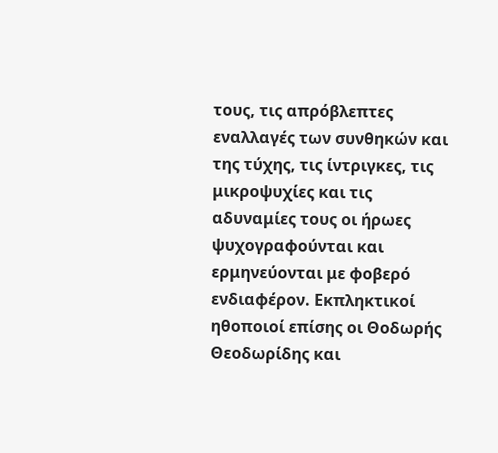τους, τις απρόβλεπτες εναλλαγές των συνθηκών και της τύχης, τις ίντριγκες, τις μικροψυχίες και τις αδυναμίες τους οι ήρωες ψυχογραφούνται και ερμηνεύονται με φοβερό ενδιαφέρον. Εκπληκτικοί ηθοποιοί επίσης οι Θοδωρής Θεοδωρίδης και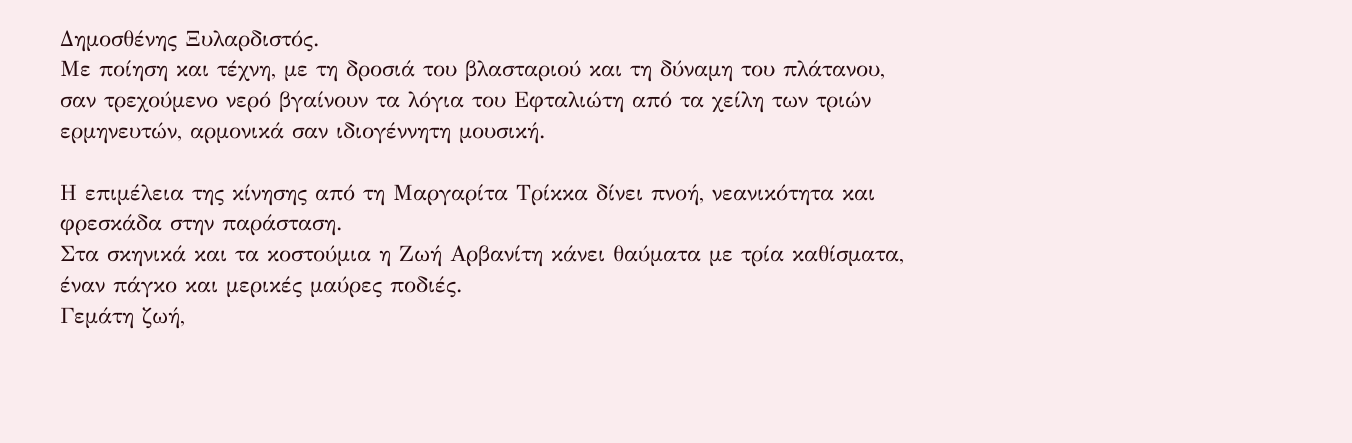Δημοσθένης Ξυλαρδιστός.
Με ποίηση και τέχνη, με τη δροσιά του βλασταριού και τη δύναμη του πλάτανου, σαν τρεχούμενο νερό βγαίνουν τα λόγια του Εφταλιώτη από τα χείλη των τριών ερμηνευτών, αρμονικά σαν ιδιογέννητη μουσική.

Η επιμέλεια της κίνησης από τη Μαργαρίτα Τρίκκα δίνει πνοή, νεανικότητα και φρεσκάδα στην παράσταση.
Στα σκηνικά και τα κοστούμια η Ζωή Αρβανίτη κάνει θαύματα με τρία καθίσματα, έναν πάγκο και μερικές μαύρες ποδιές.
Γεμάτη ζωή,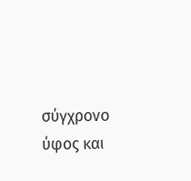σύγχρονο ύφος και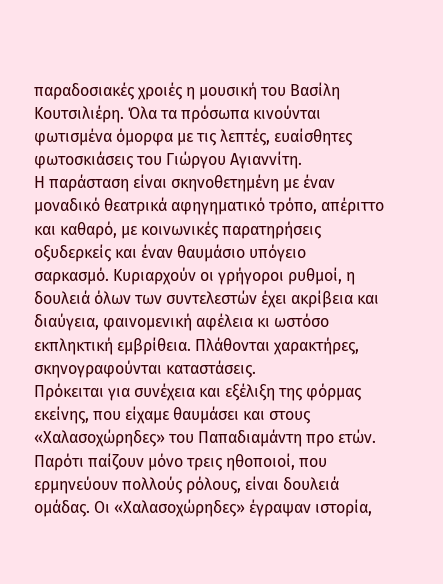παραδοσιακές χροιές η μουσική του Βασίλη Κουτσιλιέρη. Όλα τα πρόσωπα κινούνται φωτισμένα όμορφα με τις λεπτές, ευαίσθητες φωτοσκιάσεις του Γιώργου Αγιαννίτη.
Η παράσταση είναι σκηνοθετημένη με έναν μοναδικό θεατρικά αφηγηματικό τρόπο, απέριττο και καθαρό, με κοινωνικές παρατηρήσεις οξυδερκείς και έναν θαυμάσιο υπόγειο σαρκασμό. Κυριαρχούν οι γρήγοροι ρυθμοί, η δουλειά όλων των συντελεστών έχει ακρίβεια και διαύγεια, φαινομενική αφέλεια κι ωστόσο εκπληκτική εμβρίθεια. Πλάθονται χαρακτήρες, σκηνογραφούνται καταστάσεις.
Πρόκειται για συνέχεια και εξέλιξη της φόρμας εκείνης, που είχαμε θαυμάσει και στους «Χαλασοχώρηδες» του Παπαδιαμάντη προ ετών. Παρότι παίζουν μόνο τρεις ηθοποιοί, που ερμηνεύουν πολλούς ρόλους, είναι δουλειά ομάδας. Οι «Χαλασοχώρηδες» έγραψαν ιστορία,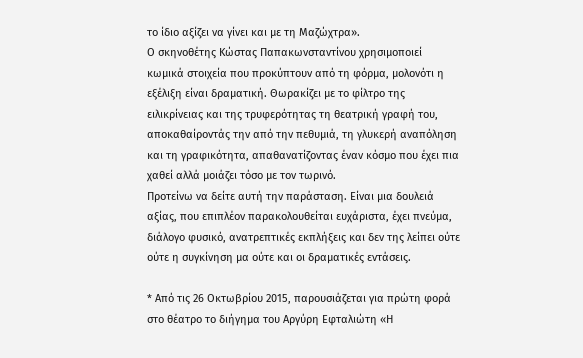το ίδιο αξίζει να γίνει και με τη Μαζώχτρα».
Ο σκηνοθέτης Κώστας Παπακωνσταντίνου χρησιμοποιεί κωμικά στοιχεία που προκύπτουν από τη φόρμα, μολονότι η εξέλιξη είναι δραματική. Θωρακίζει με το φίλτρο της ειλικρίνειας και της τρυφερότητας τη θεατρική γραφή του, αποκαθαίροντάς την από την πεθυμιά, τη γλυκερή αναπόληση και τη γραφικότητα, απαθανατίζοντας έναν κόσμο που έχει πια χαθεί αλλά μοιάζει τόσο με τον τωρινό.
Προτείνω να δείτε αυτή την παράσταση. Είναι μια δουλειά αξίας, που επιπλέον παρακολουθείται ευχάριστα, έχει πνεύμα, διάλογο φυσικό, ανατρεπτικές εκπλήξεις και δεν της λείπει ούτε ούτε η συγκίνηση μα ούτε και οι δραματικές εντάσεις.

* Από τις 26 Οκτωβρίου 2015, παρουσιάζεται για πρώτη φορά στο θέατρο το διήγημα του Αργύρη Εφταλιώτη «Η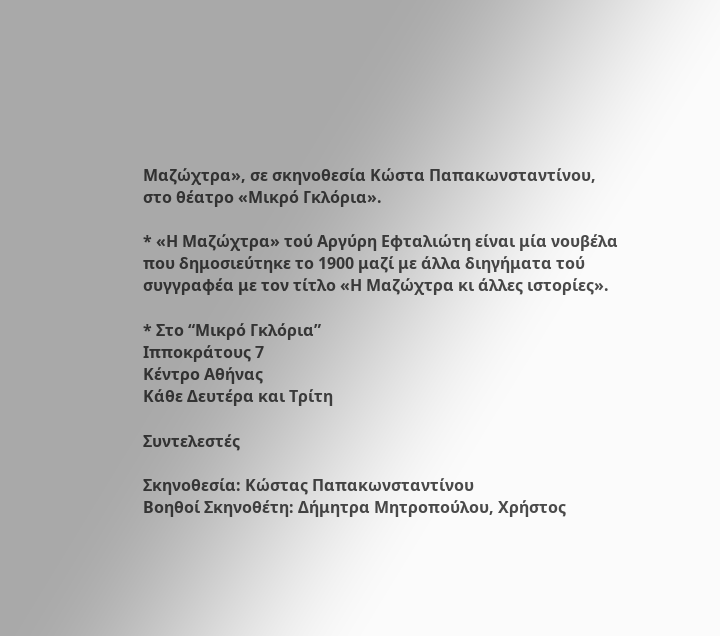Μαζώχτρα», σε σκηνοθεσία Κώστα Παπακωνσταντίνου, στο θέατρο «Μικρό Γκλόρια».

* «Η Μαζώχτρα» τού Αργύρη Εφταλιώτη είναι μία νουβέλα που δημοσιεύτηκε το 1900 μαζί με άλλα διηγήματα τού συγγραφέα με τον τίτλο «Η Μαζώχτρα κι άλλες ιστορίες».

* Στο “Μικρό Γκλόρια”
Ιπποκράτους 7
Κέντρο Αθήνας
Κάθε Δευτέρα και Τρίτη

Συντελεστές

Σκηνοθεσία: Κώστας Παπακωνσταντίνου
Βοηθοί Σκηνοθέτη: Δήμητρα Μητροπούλου, Χρήστος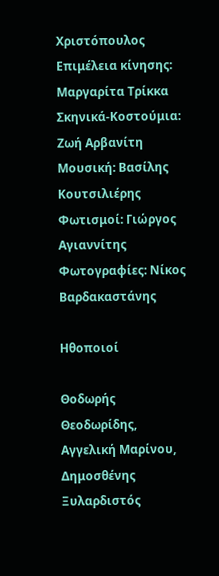Χριστόπουλος
Επιμέλεια κίνησης: Μαργαρίτα Τρίκκα
Σκηνικά-Κοστούμια: Ζωή Αρβανίτη
Μουσική: Βασίλης Κουτσιλιέρης
Φωτισμοί: Γιώργος Αγιαννίτης
Φωτογραφίες: Νίκος Βαρδακαστάνης

Ηθοποιοί

Θοδωρής Θεοδωρίδης, Αγγελική Μαρίνου, Δημοσθένης Ξυλαρδιστός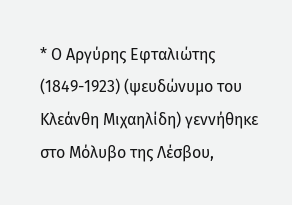* Ο Αργύρης Εφταλιώτης (1849-1923) (ψευδώνυμο του Κλεάνθη Μιχαηλίδη) γεννήθηκε στο Μόλυβο της Λέσβου,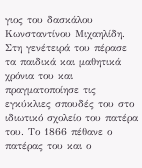γιος του δασκάλου Κωνσταντίνου Μιχαηλίδη. Στη γενέτειρά του πέρασε τα παιδικά και μαθητικά χρόνια του και πραγματοποίησε τις εγκύκλιες σπουδές του στο ιδιωτικό σχολείο του πατέρα του. Το 1866 πέθανε ο πατέρας του και ο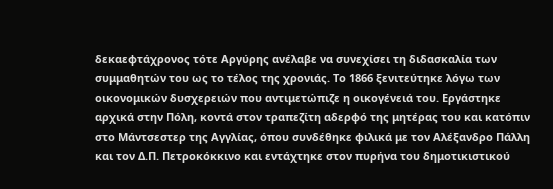δεκαεφτάχρονος τότε Αργύρης ανέλαβε να συνεχίσει τη διδασκαλία των συμμαθητών του ως το τέλος της χρονιάς. Το 1866 ξενιτεύτηκε λόγω των οικονομικών δυσχερειών που αντιμετώπιζε η οικογένειά του. Εργάστηκε αρχικά στην Πόλη, κοντά στον τραπεζίτη αδερφό της μητέρας του και κατόπιν στο Μάντσεστερ της Αγγλίας, όπου συνδέθηκε φιλικά με τον Αλέξανδρο Πάλλη και τον Δ.Π. Πετροκόκκινο και εντάχτηκε στον πυρήνα του δημοτικιστικού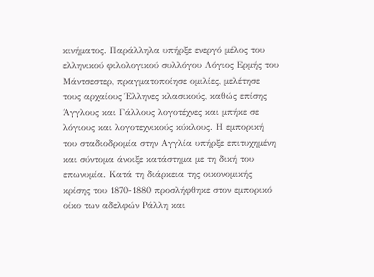κινήματος. Παράλληλα υπήρξε ενεργό μέλος του ελληνικού φιλολογικού συλλόγου Λόγιος Ερμής του Μάντσεστερ, πραγματοποίησε ομιλίες, μελέτησε τους αρχαίους Έλληνες κλασικούς, καθώς επίσης Άγγλους και Γάλλους λογοτέχνες και μπήκε σε λόγιους και λογοτεχνικούς κύκλους. Η εμπορική του σταδιοδρομία στην Αγγλία υπήρξε επιτυχημένη και σύντομα άνοιξε κατάστημα με τη δική του επωνυμία. Κατά τη διάρκεια της οικονομικής κρίσης του 1870-1880 προσλήφθηκε στον εμπορικό οίκο των αδελφών Ράλλη και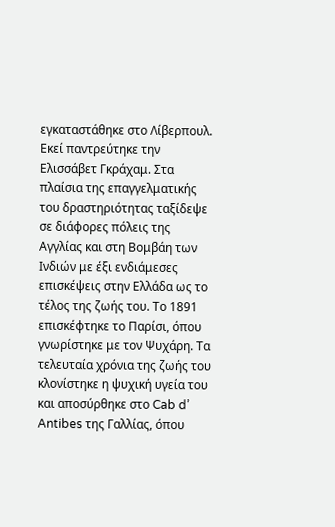εγκαταστάθηκε στο Λίβερπουλ. Εκεί παντρεύτηκε την Ελισσάβετ Γκράχαμ. Στα πλαίσια της επαγγελματικής του δραστηριότητας ταξίδεψε σε διάφορες πόλεις της Αγγλίας και στη Βομβάη των Ινδιών με έξι ενδιάμεσες επισκέψεις στην Ελλάδα ως το τέλος της ζωής του. Το 1891 επισκέφτηκε το Παρίσι, όπου γνωρίστηκε με τον Ψυχάρη. Τα τελευταία χρόνια της ζωής του κλονίστηκε η ψυχική υγεία του και αποσύρθηκε στο Cab d’ Antibes της Γαλλίας, όπου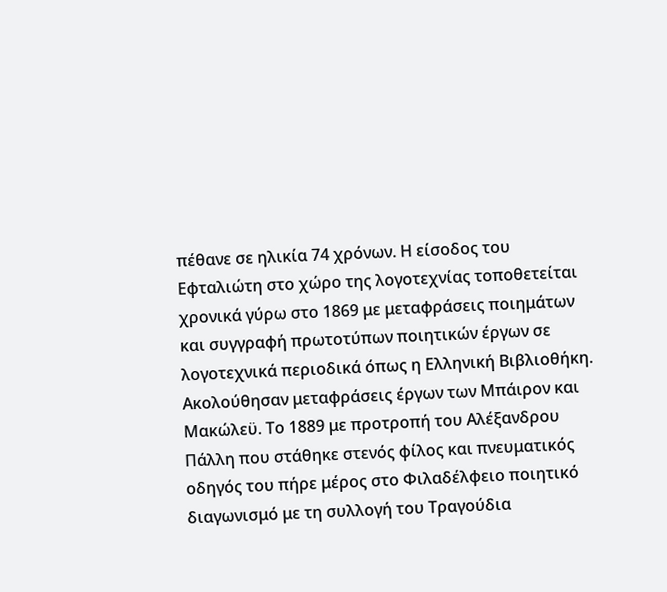πέθανε σε ηλικία 74 χρόνων. Η είσοδος του Εφταλιώτη στο χώρο της λογοτεχνίας τοποθετείται χρονικά γύρω στο 1869 με μεταφράσεις ποιημάτων και συγγραφή πρωτοτύπων ποιητικών έργων σε λογοτεχνικά περιοδικά όπως η Ελληνική Βιβλιοθήκη. Ακολούθησαν μεταφράσεις έργων των Μπάιρον και Μακώλεϋ. Το 1889 με προτροπή του Αλέξανδρου Πάλλη που στάθηκε στενός φίλος και πνευματικός οδηγός του πήρε μέρος στο Φιλαδέλφειο ποιητικό διαγωνισμό με τη συλλογή του Τραγούδια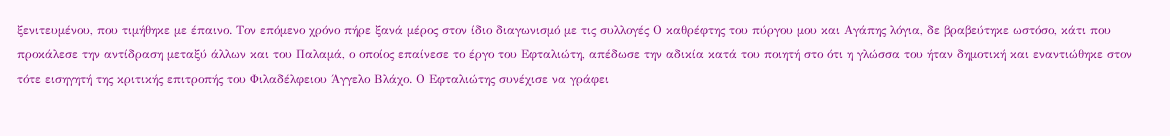ξενιτευμένου, που τιμήθηκε με έπαινο. Τον επόμενο χρόνο πήρε ξανά μέρος στον ίδιο διαγωνισμό με τις συλλογές Ο καθρέφτης του πύργου μου και Αγάπης λόγια, δε βραβεύτηκε ωστόσο, κάτι που προκάλεσε την αντίδραση μεταξύ άλλων και του Παλαμά, ο οποίος επαίνεσε το έργο του Εφταλιώτη, απέδωσε την αδικία κατά του ποιητή στο ότι η γλώσσα του ήταν δημοτική και εναντιώθηκε στον τότε εισηγητή της κριτικής επιτροπής του Φιλαδέλφειου Άγγελο Βλάχο. Ο Εφταλιώτης συνέχισε να γράφει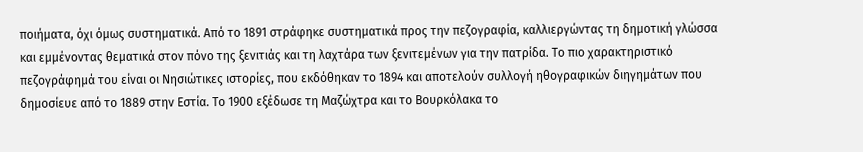ποιήματα, όχι όμως συστηματικά. Από το 1891 στράφηκε συστηματικά προς την πεζογραφία, καλλιεργώντας τη δημοτική γλώσσα και εμμένοντας θεματικά στον πόνο της ξενιτιάς και τη λαχτάρα των ξενιτεμένων για την πατρίδα. Το πιο χαρακτηριστικό πεζογράφημά του είναι οι Νησιώτικες ιστορίες, που εκδόθηκαν το 1894 και αποτελούν συλλογή ηθογραφικών διηγημάτων που δημοσίευε από το 1889 στην Εστία. Το 1900 εξέδωσε τη Μαζώχτρα και το Βουρκόλακα το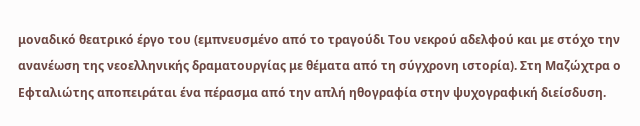μοναδικό θεατρικό έργο του (εμπνευσμένο από το τραγούδι Του νεκρού αδελφού και με στόχο την ανανέωση της νεοελληνικής δραματουργίας με θέματα από τη σύγχρονη ιστορία). Στη Μαζώχτρα ο Εφταλιώτης αποπειράται ένα πέρασμα από την απλή ηθογραφία στην ψυχογραφική διείσδυση.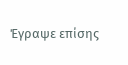Έγραψε επίσης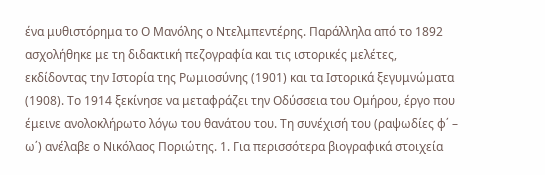ένα μυθιστόρημα το Ο Μανόλης ο Ντελμπεντέρης. Παράλληλα από το 1892 ασχολήθηκε με τη διδακτική πεζογραφία και τις ιστορικές μελέτες, εκδίδοντας την Ιστορία της Ρωμιοσύνης (1901) και τα Ιστορικά ξεγυμνώματα (1908). Το 1914 ξεκίνησε να μεταφράζει την Οδύσσεια του Ομήρου, έργο που έμεινε ανολοκλήρωτο λόγω του θανάτου του. Τη συνέχισή του (ραψωδίες φ΄ – ω΄) ανέλαβε ο Νικόλαος Ποριώτης. 1. Για περισσότερα βιογραφικά στοιχεία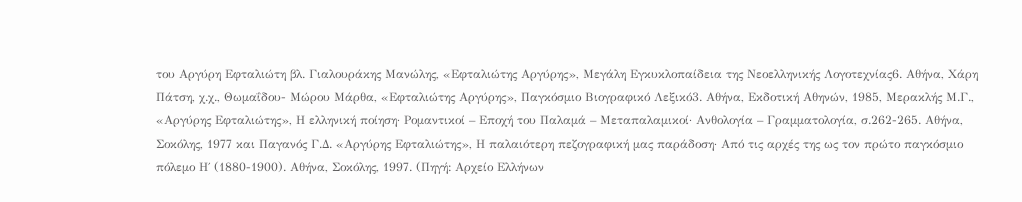του Αργύρη Εφταλιώτη βλ. Γιαλουράκης Μανώλης, «Εφταλιώτης Αργύρης», Μεγάλη Εγκυκλοπαίδεια της Νεοελληνικής Λογοτεχνίας6. Αθήνα, Χάρη Πάτση, χ.χ., Θωμαΐδου- Μώρου Μάρθα, «Εφταλιώτης Αργύρης», Παγκόσμιο Βιογραφικό Λεξικό3. Αθήνα, Εκδοτική Αθηνών, 1985, Μερακλής Μ.Γ., «Αργύρης Εφταλιώτης», Η ελληνική ποίηση· Ρομαντικοί – Εποχή του Παλαμά – Μεταπαλαμικοί· Ανθολογία – Γραμματολογία, σ.262-265. Αθήνα, Σοκόλης, 1977 και Παγανός Γ.Δ. «Αργύρης Εφταλιώτης», Η παλαιότερη πεζογραφική μας παράδοση· Από τις αρχές της ως τον πρώτο παγκόσμιο πόλεμο Η΄ (1880-1900). Αθήνα, Σοκόλης, 1997. (Πηγή: Αρχείο Ελλήνων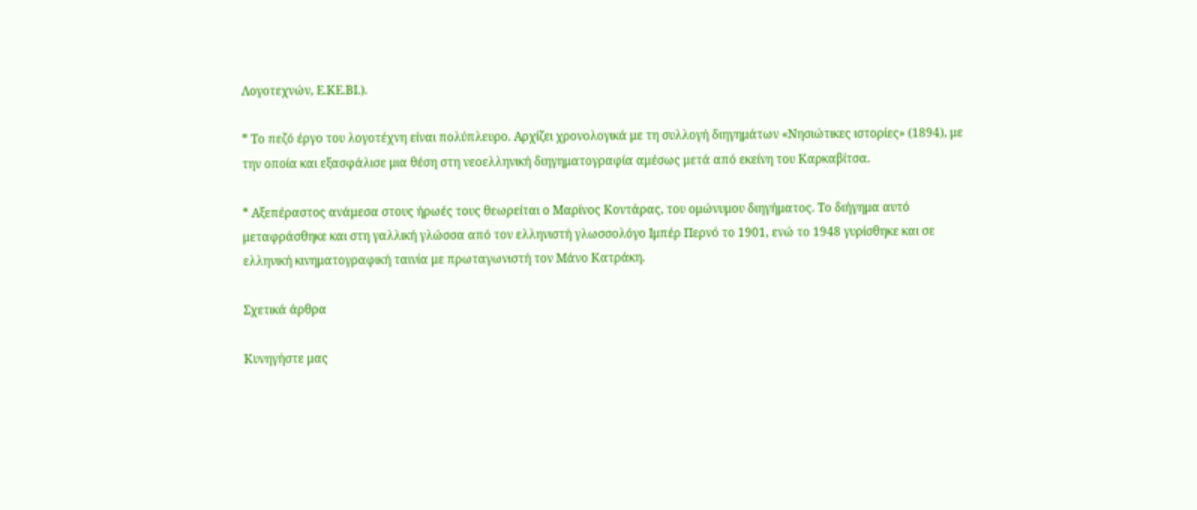Λογοτεχνών, Ε.ΚΕ.ΒΙ.).

* Το πεζό έργο του λογοτέχνη είναι πολύπλευρο. Αρχίζει χρονολογικά με τη συλλογή διηγημάτων «Νησιώτικες ιστορίες» (1894), με την οποία και εξασφάλισε μια θέση στη νεοελληνική διηγηματογραφία αμέσως μετά από εκείνη του Καρκαβίτσα.

* Αξεπέραστος ανάμεσα στους ήρωές τους θεωρείται ο Μαρίνος Κοντάρας, του ομώνυμου διηγήματος. Το διήγημα αυτό μεταφράσθηκε και στη γαλλική γλώσσα από τον ελληνιστή γλωσσολόγο Ιμπέρ Περνό το 1901, ενώ το 1948 γυρίσθηκε και σε ελληνική κινηματογραφική ταινία με πρωταγωνιστή τον Μάνο Κατράκη.

Σχετικά άρθρα

Κυνηγήστε μας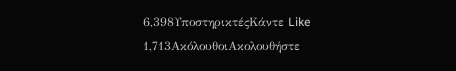6,398ΥποστηρικτέςΚάντε Like
1,713ΑκόλουθοιΑκολουθήστε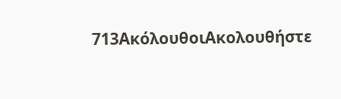713ΑκόλουθοιΑκολουθήστε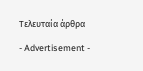Τελευταία άρθρα

- Advertisement -